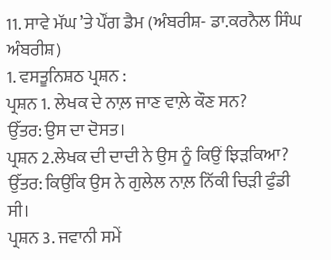11. ਸਾਵੇ ਮੱਘ ’ਤੇ ਪੌਂਗ ਡੈਮ (ਅੰਬਰੀਸ਼- ਡਾ.ਕਰਨੈਲ ਸਿੰਘ ਅੰਬਰੀਸ਼)
1. ਵਸਤੂਨਿਸ਼ਠ ਪ੍ਰਸ਼ਨ :
ਪ੍ਰਸ਼ਨ 1. ਲੇਖਕ ਦੇ ਨਾਲ਼ ਜਾਣ ਵਾਲ਼ੇ ਕੌਣ ਸਨ?
ਉੱਤਰ: ਉਸ ਦਾ ਦੋਸਤ।
ਪ੍ਰਸ਼ਨ 2.ਲੇਖਕ ਦੀ ਦਾਦੀ ਨੇ ਉਸ ਨੂੰ ਕਿਉਂ ਝਿੜਕਿਆ?
ਉੱਤਰ: ਕਿਉਂਕਿ ਉਸ ਨੇ ਗੁਲੇਲ ਨਾਲ਼ ਨਿੱਕੀ ਚਿੜੀ ਫੁੰਡੀ ਸੀ।
ਪ੍ਰਸ਼ਨ 3. ਜਵਾਨੀ ਸਮੇਂ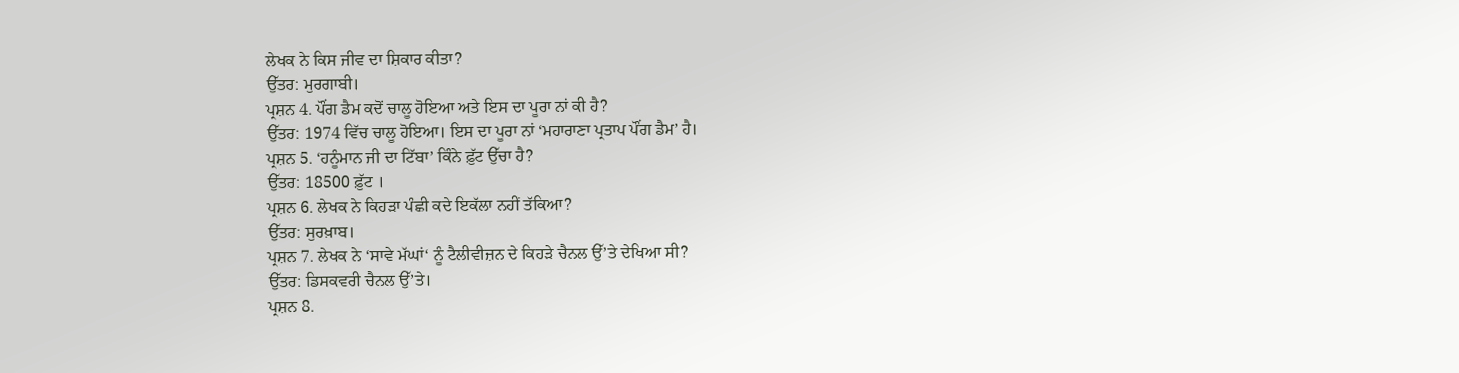ਲੇਖਕ ਨੇ ਕਿਸ ਜੀਵ ਦਾ ਸ਼ਿਕਾਰ ਕੀਤਾ?
ਉੱਤਰ: ਮੁਰਗਾਬੀ।
ਪ੍ਰਸ਼ਨ 4. ਪੌਂਗ ਡੈਮ ਕਦੋਂ ਚਾਲੂ ਹੋਇਆ ਅਤੇ ਇਸ ਦਾ ਪੂਰਾ ਨਾਂ ਕੀ ਹੈ?
ਉੱਤਰ: 1974 ਵਿੱਚ ਚਾਲੂ ਹੋਇਆ। ਇਸ ਦਾ ਪੂਰਾ ਨਾਂ ‘ਮਹਾਰਾਣਾ ਪ੍ਰਤਾਪ ਪੌਂਗ ਡੈਮ’ ਹੈ।
ਪ੍ਰਸ਼ਨ 5. ‘ਹਨੂੰਮਾਨ ਜੀ ਦਾ ਟਿੱਬਾ’ ਕਿੰਨੇ ਫ਼ੁੱਟ ਉੱਚਾ ਹੈ?
ਉੱਤਰ: 18500 ਫ਼ੁੱਟ ।
ਪ੍ਰਸ਼ਨ 6. ਲੇਖਕ ਨੇ ਕਿਹੜਾ ਪੰਛੀ ਕਦੇ ਇਕੱਲਾ ਨਹੀਂ ਤੱਕਿਆ?
ਉੱਤਰ: ਸੁਰਖ਼ਾਬ।
ਪ੍ਰਸ਼ਨ 7. ਲੇਖਕ ਨੇ ‘ਸਾਵੇ ਮੱਘਾਂ‘ ਨੂੰ ਟੈਲੀਵੀਜ਼ਨ ਦੇ ਕਿਹੜੇ ਚੈਨਲ ਉੱ’ਤੇ ਦੇਖਿਆ ਸੀ?
ਉੱਤਰ: ਡਿਸਕਵਰੀ ਚੈਨਲ ਉੱ’ਤੇ।
ਪ੍ਰਸ਼ਨ 8.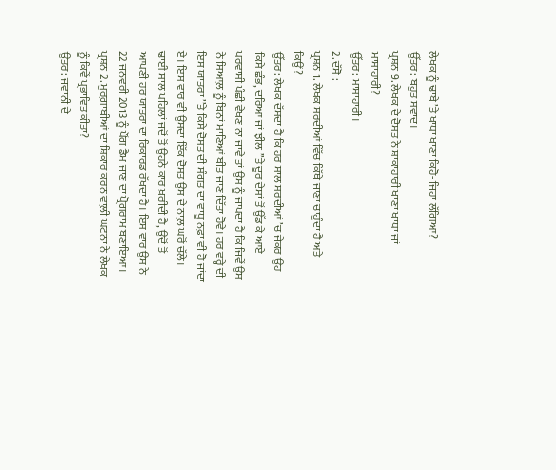ਲੇਖਕ ਨੂੰ ਢਾਬੇ ’ਤੇ ਖਾਧਾ ਖਾਣਾ ਕਿਹੋ-ਜਿਹਾ ਲੱਗਿਆ?
ਉੱਤਰ: ਬਹੁਤ ਸਵਾਦ।
ਪ੍ਰਸ਼ਨ 9. ਲੇਖਕ ਦੇ ਦੋਸਤ ਨੇ ਸ਼ਾਕਾਹਾਰੀ ਖਾਣਾ ਖਾਧਾ ਜਾਂ ਮਾਸਾਹਾਰੀ?
ਉੱਤਰ: ਮਾਸਾਹਾਰੀ।
2. ਦੱਸੋ :
ਪ੍ਰਸ਼ਨ 1. ਲੇਖਕ ਸਰਦੀਆਂ ਵਿੱਚ ਕਿੱਥੇ ਜਾਣਾ ਚਾਹੁੰਦਾ ਹੈ ਅਤੇ ਕਿਉਂ?
ਉੱਤਰ: ਲੇਖਕ ਦੱਸਦਾ ਹੈ ਕਿ ਹਰ ਸਾਲ ਸਰਦੀਆਂ ’ਚ ਜੇਕਰ ਉਹ ਕਿਸੇ ਛੰਭ, ਦਰਿਆ ਜਾਂ ਝੀਲ ’’ਤੇ ਦੂਰ ਦੇਸਾਂ ਤੋਂ ਉੱਡ ਕੇ ਆਏ ਪਰਵਾਸੀ ਪੰਛੀ ਵੇਖਣ ਨਾ ਜਾਵੇ ਤਾਂ ਉਸ ਨੂੰ ਜਾਪਦਾ ਹੈ ਕਿ ਜਿਵੇਂ ਉਸ ਨੇ ਸਿਆਲ਼ ਨੂੰ ਬਿਨਾਂ ਮਾਣਿਆਂ ਬੀਤ ਜਾਣ ਦਿੱਤਾ ਹੋਵੇ। ਹਰ ਵਰ੍ਹੇ ਦੀ ਇਸ ਯਾਤਰਾ ’’ਤੇ ਕਿਸੇ ਦੋਸਤ ਦੀ ਸੰਗਤ ਦਾ ਵਾਧੂ ਨਫ਼ਾ ਵੀ ਹੋ ਜਾਂਦਾ ਏ। ਇਸ ਵਾਰ ਵੀ ਉਸਦਾ ਇੱਕ ਦੋਸਤ ਉਸ ਦੇ ਨਾਲ਼ ਘਰੋਂ ਚੱਲੇ। ਢਾਈ ਸਾਲ ਪਹਿਲਾਂ ਜਦੋਂ ਤੋਂ ਉਹਨੇ ਕਾਰ ਖ਼ਰੀਦੀ ਹੈ, ਉਦੋਂ ਤੋਂ ਆਪਣੀ ਹਰ ਯਾਤਰਾ ਦਾ ਰਿਕਾਰਡ ਰੱਖਦਾ ਹੈ। ਇਸ ਵਾਰ ਉਸ ਨੇ 22 ਜਨਵਰੀ 2013 ਨੂੰ ਪੌਂਗ ਡੈਮ ਜਾਣ ਦਾ ਪ੍ਰੋਗਰਾਮ ਬਣਾਇਆ।
ਪ੍ਰਸ਼ਨ 2. ਮੁਰਗ਼ਾਬੀਆਂ ਦਾ ਸ਼ਿਕਾਰ ਕਰਨ ਵਾਲ਼ੀ ਘਟਨਾ ਨੇ ਲੇਖਕ ਨੂੰ ਕਿਵੇਂ ਪ੍ਰਭਾਵਿਤ ਕੀਤਾ?
ਉਤਰ: ਜਵਾਨੀ ਦੇ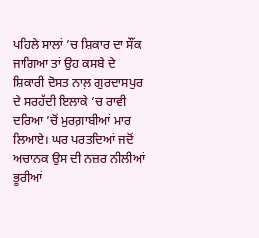ਪਹਿਲੇ ਸਾਲਾਂ ’ਚ ਸ਼ਿਕਾਰ ਦਾ ਸੌਂਕ ਜਾਗਿਆ ਤਾਂ ਉਹ ਕਸਬੇ ਦੇ ਸ਼ਿਕਾਰੀ ਦੋਸਤ ਨਾਲ਼ ਗੁਰਦਾਸਪੁਰ ਦੇ ਸਰਹੱਦੀ ਇਲਾਕੇ ’ਚ ਰਾਵੀ ਦਰਿਆ ’ਚੋਂ ਮੁਰਗ਼ਾਬੀਆਂ ਮਾਰ ਲਿਆਏ। ਘਰ ਪਰਤਦਿਆਂ ਜਦੋਂ ਅਚਾਨਕ ਉਸ ਦੀ ਨਜ਼ਰ ਨੀਲੀਆਂ ਭੂਰੀਆਂ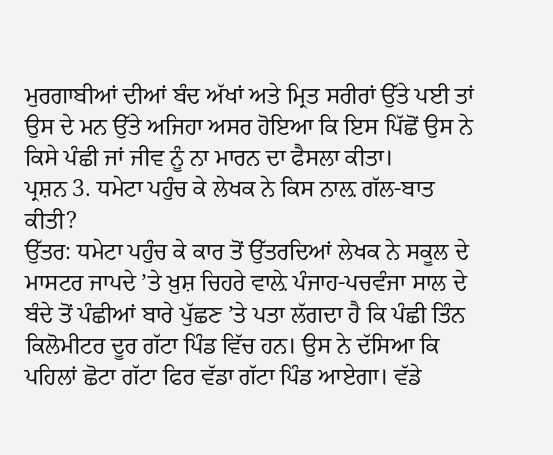ਮੁਰਗਾਬੀਆਂ ਦੀਆਂ ਬੰਦ ਅੱਖਾਂ ਅਤੇ ਮ੍ਰਿਤ ਸਰੀਰਾਂ ਉੱਤੇ ਪਈ ਤਾਂ ਉਸ ਦੇ ਮਨ ਉੱਤੇ ਅਜਿਹਾ ਅਸਰ ਹੋਇਆ ਕਿ ਇਸ ਪਿੱਛੋਂ ਉਸ ਨੇ ਕਿਸੇ ਪੰਛੀ ਜਾਂ ਜੀਵ ਨੂੰ ਨਾ ਮਾਰਨ ਦਾ ਫੈਸਲਾ ਕੀਤਾ।
ਪ੍ਰਸ਼ਨ 3. ਧਮੇਟਾ ਪਹੁੰਚ ਕੇ ਲੇਖਕ ਨੇ ਕਿਸ ਨਾਲ਼ ਗੱਲ-ਬਾਤ ਕੀਤੀ?
ਉੱਤਰ: ਧਮੇਟਾ ਪਹੁੰਚ ਕੇ ਕਾਰ ਤੋਂ ਉੱਤਰਦਿਆਂ ਲੇਖਕ ਨੇ ਸਕੂਲ ਦੇ ਮਾਸਟਰ ਜਾਪਦੇ ’ਤੇ ਖ਼ੁਸ਼ ਚਿਹਰੇ ਵਾਲ਼ੇ ਪੰਜਾਹ-ਪਚਵੰਜਾ ਸਾਲ ਦੇ ਬੰਦੇ ਤੋਂ ਪੰਛੀਆਂ ਬਾਰੇ ਪੁੱਛਣ ’ਤੇ ਪਤਾ ਲੱਗਦਾ ਹੈ ਕਿ ਪੰਛੀ ਤਿੰਨ ਕਿਲੋਮੀਟਰ ਦੂਰ ਗੱਟਾ ਪਿੰਡ ਵਿੱਚ ਹਨ। ਉਸ ਨੇ ਦੱਸਿਆ ਕਿ ਪਹਿਲਾਂ ਛੋਟਾ ਗੱਟਾ ਫਿਰ ਵੱਡਾ ਗੱਟਾ ਪਿੰਡ ਆਏਗਾ। ਵੱਡੇ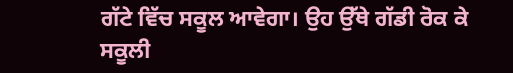ਗੱਟੇ ਵਿੱਚ ਸਕੂਲ ਆਵੇਗਾ। ਉਹ ਉੱਥੇ ਗੱਡੀ ਰੋਕ ਕੇ ਸਕੂਲੀ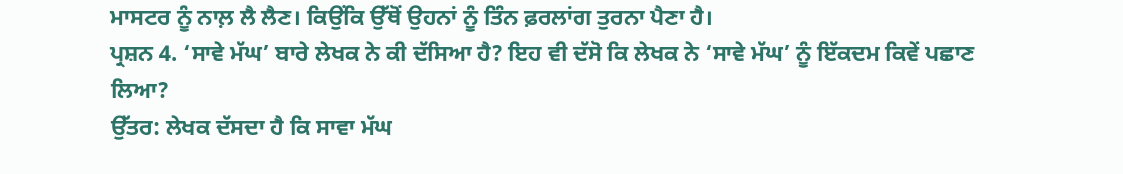ਮਾਸਟਰ ਨੂੰ ਨਾਲ਼ ਲੈ ਲੈਣ। ਕਿਉਂਕਿ ਉੱਥੋਂ ਉਹਨਾਂ ਨੂੰ ਤਿੰਨ ਫ਼ਰਲਾਂਗ ਤੁਰਨਾ ਪੈਣਾ ਹੈ।
ਪ੍ਰਸ਼ਨ 4. ‘ਸਾਵੇ ਮੱਘ’ ਬਾਰੇ ਲੇਖਕ ਨੇ ਕੀ ਦੱਸਿਆ ਹੈ? ਇਹ ਵੀ ਦੱਸੋ ਕਿ ਲੇਖਕ ਨੇ ‘ਸਾਵੇ ਮੱਘ’ ਨੂੰ ਇੱਕਦਮ ਕਿਵੇਂ ਪਛਾਣ ਲਿਆ?
ਉੱਤਰ: ਲੇਖਕ ਦੱਸਦਾ ਹੈ ਕਿ ਸਾਵਾ ਮੱਘ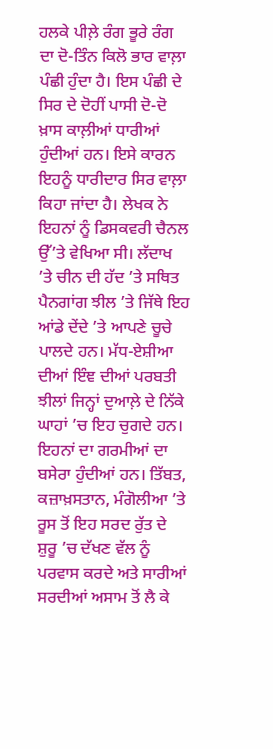ਹਲਕੇ ਪੀਲ਼ੇ ਰੰਗ ਭੂਰੇ ਰੰਗ ਦਾ ਦੋ-ਤਿੰਨ ਕਿਲੋ ਭਾਰ ਵਾਲ਼ਾ ਪੰਛੀ ਹੁੰਦਾ ਹੈ। ਇਸ ਪੰਛੀ ਦੇ ਸਿਰ ਦੇ ਦੋਹੀਂ ਪਾਸੀ ਦੋ-ਦੋ ਖ਼ਾਸ ਕਾਲ਼ੀਆਂ ਧਾਰੀਆਂ ਹੁੰਦੀਆਂ ਹਨ। ਇਸੇ ਕਾਰਨ ਇਹਨੂੰ ਧਾਰੀਦਾਰ ਸਿਰ ਵਾਲ਼ਾ ਕਿਹਾ ਜਾਂਦਾ ਹੈ। ਲੇਖਕ ਨੇ ਇਹਨਾਂ ਨੂੰ ਡਿਸਕਵਰੀ ਚੈਨਲ ਉੱ’ਤੇ ਵੇਖਿਆ ਸੀ। ਲੱਦਾਖ ’ਤੇ ਚੀਨ ਦੀ ਹੱਦ ’ਤੇ ਸਥਿਤ ਪੈਨਗਾਂਗ ਝੀਲ ’ਤੇ ਜਿੱਥੇ ਇਹ ਆਂਡੇ ਦੇਂਦੇ ’ਤੇ ਆਪਣੇ ਚੂਚੇ ਪਾਲਦੇ ਹਨ। ਮੱਧ-ਏਸ਼ੀਆ ਦੀਆਂ ਇੰਞ ਦੀਆਂ ਪਰਬਤੀ ਝੀਲਾਂ ਜਿਨ੍ਹਾਂ ਦੁਆਲ਼ੇ ਦੇ ਨਿੱਕੇ ਘਾਹਾਂ ’ਚ ਇਹ ਚੁਗਦੇ ਹਨ। ਇਹਨਾਂ ਦਾ ਗਰਮੀਆਂ ਦਾ ਬਸੇਰਾ ਹੁੰਦੀਆਂ ਹਨ। ਤਿੱਬਤ, ਕਜ਼ਾਖ਼ਸਤਾਨ, ਮੰਗੋਲੀਆ ’ਤੇ ਰੂਸ ਤੋਂ ਇਹ ਸਰਦ ਰੁੱਤ ਦੇ ਸ਼ੁਰੂ ’ਚ ਦੱਖਣ ਵੱਲ ਨੂੰ ਪਰਵਾਸ ਕਰਦੇ ਅਤੇ ਸਾਰੀਆਂ ਸਰਦੀਆਂ ਅਸਾਮ ਤੋਂ ਲੈ ਕੇ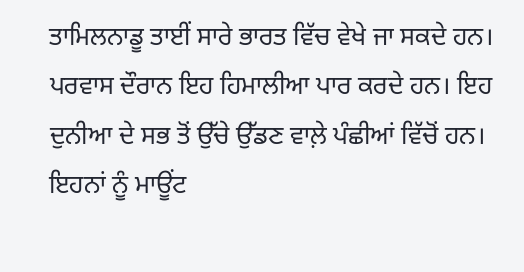ਤਾਮਿਲਨਾਡੂ ਤਾਈਂ ਸਾਰੇ ਭਾਰਤ ਵਿੱਚ ਵੇਖੇ ਜਾ ਸਕਦੇ ਹਨ। ਪਰਵਾਸ ਦੌਰਾਨ ਇਹ ਹਿਮਾਲੀਆ ਪਾਰ ਕਰਦੇ ਹਨ। ਇਹ ਦੁਨੀਆ ਦੇ ਸਭ ਤੋਂ ਉੱਚੇ ਉੱਡਣ ਵਾਲ਼ੇ ਪੰਛੀਆਂ ਵਿੱਚੋਂ ਹਨ। ਇਹਨਾਂ ਨੂੰ ਮਾਊਂਟ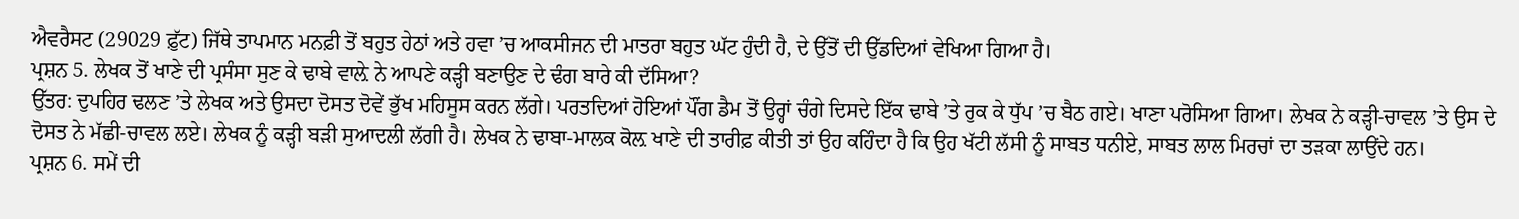ਐਵਰੈਸਟ (29029 ਫ਼ੁੱਟ) ਜਿੱਥੇ ਤਾਪਮਾਨ ਮਨਫ਼ੀ ਤੋਂ ਬਹੁਤ ਹੇਠਾਂ ਅਤੇ ਹਵਾ ’ਚ ਆਕਸੀਜਨ ਦੀ ਮਾਤਰਾ ਬਹੁਤ ਘੱਟ ਹੁੰਦੀ ਹੈ, ਦੇ ਉੱਤੋਂ ਦੀ ਉੱਡਦਿਆਂ ਵੇਖਿਆ ਗਿਆ ਹੈ।
ਪ੍ਰਸ਼ਨ 5. ਲੇਖਕ ਤੋਂ ਖਾਣੇ ਦੀ ਪ੍ਰਸੰਸਾ ਸੁਣ ਕੇ ਢਾਬੇ ਵਾਲ਼ੇ ਨੇ ਆਪਣੇ ਕੜ੍ਹੀ ਬਣਾਉਣ ਦੇ ਢੰਗ ਬਾਰੇ ਕੀ ਦੱਸਿਆ?
ਉੱਤਰ: ਦੁਪਹਿਰ ਢਲਣ ’ਤੇ ਲੇਖਕ ਅਤੇ ਉਸਦਾ ਦੋਸਤ ਦੋਵੇਂ ਭੁੱਖ ਮਹਿਸੂਸ ਕਰਨ ਲੱਗੇ। ਪਰਤਦਿਆਂ ਹੋਇਆਂ ਪੌਂਗ ਡੈਮ ਤੋਂ ਉਰ੍ਹਾਂ ਚੰਗੇ ਦਿਸਦੇ ਇੱਕ ਢਾਬੇ ’ਤੇ ਰੁਕ ਕੇ ਧੁੱਪ ’ਚ ਬੈਠ ਗਏ। ਖਾਣਾ ਪਰੋਸਿਆ ਗਿਆ। ਲੇਖਕ ਨੇ ਕੜ੍ਹੀ-ਚਾਵਲ ’ਤੇ ਉਸ ਦੇ ਦੋਸਤ ਨੇ ਮੱਛੀ-ਚਾਵਲ ਲਏ। ਲੇਖਕ ਨੂੰ ਕੜ੍ਹੀ ਬੜੀ ਸੁਆਦਲੀ ਲੱਗੀ ਹੈ। ਲੇਖਕ ਨੇ ਢਾਬਾ-ਮਾਲਕ ਕੋਲ਼ ਖਾਣੇ ਦੀ ਤਾਰੀਫ਼ ਕੀਤੀ ਤਾਂ ਉਹ ਕਹਿੰਦਾ ਹੈ ਕਿ ਉਹ ਖੱਟੀ ਲੱਸੀ ਨੂੰ ਸਾਬਤ ਧਨੀਏ, ਸਾਬਤ ਲਾਲ ਮਿਰਚਾਂ ਦਾ ਤੜਕਾ ਲਾਉਂਦੇ ਹਨ।
ਪ੍ਰਸ਼ਨ 6. ਸਮੇਂ ਦੀ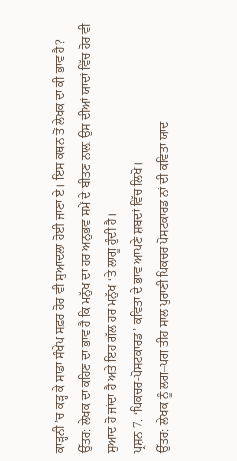ਕਾੜ੍ਹਨੀ ’ਚ ਕੜ੍ਹ ਕੇ ਸਾਡਾ ਸੰਖੇਪ ਸਫ਼ਰ ਹੋਰ ਵੀ ਸੁਆਦਲਾ ਹੋਈ ਜਾਣਾ ਏ। ਇਸ ਕਥਨ ਤੋਂ ਲੇਖਕ ਦਾ ਕੀ ਭਾਵ ਹੈ?
ਉੱਤਰ: ਲੇਖਕ ਦਾ ਕਹਿਣ ਦਾ ਭਾਵ ਹੈ ਕਿ ਮਨੁੱਖ ਦਾ ਹਰ ਅਨੁਭਵ ਸਮੇਂ ਦੇ ਬੀਤਣ ਨਾਲ਼ ਉਸ ਦੀਆਂ ਯਾਦਾਂ ਵਿੱਚ ਹੋਰ ਵੀ ਸੁਆਦ ਹੋ ਜਾਂਦਾ ਹੈ ਅਤੇ ਇਹ ਗੱਲ ਹਰ ਮਨੁੱਖ ‘ਤੇ ਲਾਗੂ ਹੁੰਦੀ ਹੈ।
ਪ੍ਰਸ਼ਨ 7. ‘ਪਿਕਚਰ-ਪੋਸਟਕਾਰਡ’ ਕਵਿਤਾ ਦੇ ਭਾਵ ਆਪਣੇ ਸ਼ਬਦਾਂ ਵਿੱਚ ਲਿਖੋ।
ਉੱਤਰ: ਲੇਖਕ ਨੂੰ ਲਗ–ਪਗ ਤੀਹ ਸਾਲ ਪੁਰਾਣੀ ਪਿਕਚਰ ਪੋਸਟਕਾਰਡ ਨਾਂ ਦੀ ਕਵਿਤਾ ਯਾਦ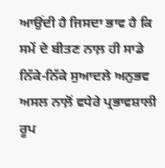ਆਉਂਦੀ ਹੈ ਜਿਸਦਾ ਭਾਵ ਹੈ ਕਿ ਸਮੇਂ ਦੇ ਬੀਤਣ ਨਾਲ਼ ਹੀ ਸਾਡੇ ਨਿੱਕੇ-ਨਿੱਕੇ ਸੁਆਦਲੇ ਅਨੁਭਵ ਅਸਲ ਨਾਲ਼ੋਂ ਵਧੇਰੇ ਪ੍ਰਭਾਵਸ਼ਾਲੀ ਰੂਪ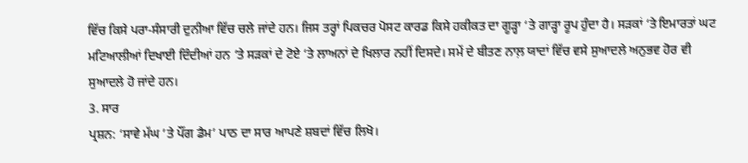ਵਿੱਚ ਕਿਸੇ ਪਰਾ-ਸੰਸਾਰੀ ਦੁਨੀਆ ਵਿੱਚ ਚਲੇ ਜਾਂਦੇ ਹਨ। ਜਿਸ ਤਰ੍ਹਾਂ ਪਿਕਚਰ ਪੋਸਟ ਕਾਰਡ ਕਿਸੇ ਹਕੀਕਤ ਦਾ ਗੂੜ੍ਹਾ ‘ਤੇ ਗਾੜ੍ਹਾ ਰੂਪ ਹੁੰਦਾ ਹੈ। ਸੜਕਾਂ ‘ਤੇ ਇਮਾਰਤਾਂ ਘਟ ਮਟਿਆਲੀਆਂ ਦਿਖਾਈ ਦਿੰਦੀਆਂ ਹਨ ‘ਤੇ ਸੜਕਾਂ ਦੇ ਟੋਏ ‘ਤੇ ਲਾਅਨਾਂ ਦੇ ਖਿਲਾਰ ਨਹੀਂ ਦਿਸਦੇ। ਸਮੇਂ ਦੇ ਬੀਤਣ ਨਾਲ਼ ਯਾਦਾਂ ਵਿੱਚ ਵਸੇ ਸੁਆਦਲੇ ਅਨੁਭਵ ਹੋਰ ਵੀ ਸੁਆਦਲੇ ਹੋ ਜਾਂਦੇ ਹਨ।
3. ਸਾਰ
ਪ੍ਰਸ਼ਨ: ‘ਸਾਵੇ ਮੱਘ ’ਤੇ ਪੌਂਗ ਡੈਮ’ ਪਾਠ ਦਾ ਸਾਰ ਆਪਣੇ ਸ਼ਬਦਾਂ ਵਿੱਚ ਲਿਖੋ।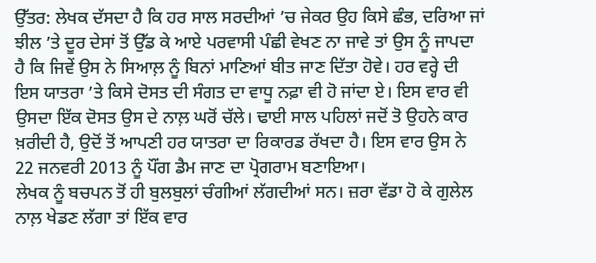ਉੱਤਰ: ਲੇਖਕ ਦੱਸਦਾ ਹੈ ਕਿ ਹਰ ਸਾਲ ਸਰਦੀਆਂ ’ਚ ਜੇਕਰ ਉਹ ਕਿਸੇ ਛੰਭ, ਦਰਿਆ ਜਾਂ ਝੀਲ ’ਤੇ ਦੂਰ ਦੇਸਾਂ ਤੋਂ ਉੱਡ ਕੇ ਆਏ ਪਰਵਾਸੀ ਪੰਛੀ ਵੇਖਣ ਨਾ ਜਾਵੇ ਤਾਂ ਉਸ ਨੂੰ ਜਾਪਦਾ ਹੈ ਕਿ ਜਿਵੇਂ ਉਸ ਨੇ ਸਿਆਲ਼ ਨੂੰ ਬਿਨਾਂ ਮਾਣਿਆਂ ਬੀਤ ਜਾਣ ਦਿੱਤਾ ਹੋਵੇ। ਹਰ ਵਰ੍ਹੇ ਦੀ ਇਸ ਯਾਤਰਾ ’ਤੇ ਕਿਸੇ ਦੋਸਤ ਦੀ ਸੰਗਤ ਦਾ ਵਾਧੂ ਨਫ਼ਾ ਵੀ ਹੋ ਜਾਂਦਾ ਏ। ਇਸ ਵਾਰ ਵੀ ਉਸਦਾ ਇੱਕ ਦੋਸਤ ਉਸ ਦੇ ਨਾਲ਼ ਘਰੋਂ ਚੱਲੇ। ਢਾਈ ਸਾਲ ਪਹਿਲਾਂ ਜਦੋਂ ਤੋ ਉਹਨੇ ਕਾਰ ਖ਼ਰੀਦੀ ਹੈ, ਉਦੋਂ ਤੋਂ ਆਪਣੀ ਹਰ ਯਾਤਰਾ ਦਾ ਰਿਕਾਰਡ ਰੱਖਦਾ ਹੈ। ਇਸ ਵਾਰ ਉਸ ਨੇ 22 ਜਨਵਰੀ 2013 ਨੂੰ ਪੌਂਗ ਡੈਮ ਜਾਣ ਦਾ ਪ੍ਰੋਗਰਾਮ ਬਣਾਇਆ।
ਲੇਖਕ ਨੂੰ ਬਚਪਨ ਤੋਂ ਹੀ ਬੁਲਬੁਲਾਂ ਚੰਗੀਆਂ ਲੱਗਦੀਆਂ ਸਨ। ਜ਼ਰਾ ਵੱਡਾ ਹੋ ਕੇ ਗੁਲੇਲ ਨਾਲ਼ ਖੇਡਣ ਲੱਗਾ ਤਾਂ ਇੱਕ ਵਾਰ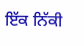ਇੱਕ ਨਿੱਕੀ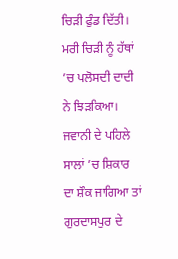ਚਿੜੀ ਫੁੰਡ ਦਿੱਤੀ। ਮਰੀ ਚਿੜੀ ਨੂੰ ਹੱਥਾਂ ’ਚ ਪਲੋਸਦੀ ਦਾਦੀ ਨੇ ਝਿੜਕਿਆ। ਜਵਾਨੀ ਦੇ ਪਹਿਲੇ ਸਾਲਾਂ ’ਚ ਸ਼ਿਕਾਰ ਦਾ ਸ਼ੌਕ ਜਾਗਿਆ ਤਾਂ ਗੁਰਦਾਸਪੁਰ ਦੇ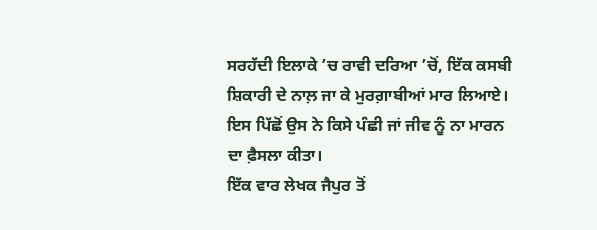ਸਰਹੱਦੀ ਇਲਾਕੇ ’ਚ ਰਾਵੀ ਦਰਿਆ ’ਚੋਂ, ਇੱਕ ਕਸਬੀ ਸ਼ਿਕਾਰੀ ਦੇ ਨਾਲ਼ ਜਾ ਕੇ ਮੁਰਗ਼ਾਬੀਆਂ ਮਾਰ ਲਿਆਏ। ਇਸ ਪਿੱਛੋਂ ਉਸ ਨੇ ਕਿਸੇ ਪੰਛੀ ਜਾਂ ਜੀਵ ਨੂੰ ਨਾ ਮਾਰਨ ਦਾ ਫ਼ੈਸਲਾ ਕੀਤਾ।
ਇੱਕ ਵਾਰ ਲੇਖਕ ਜੈਪੁਰ ਤੋਂ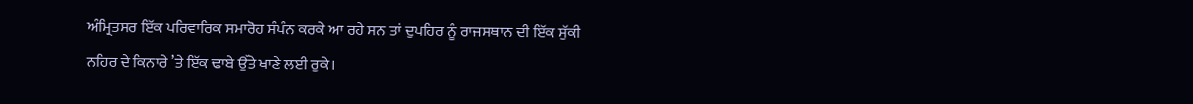ਅੰਮ੍ਰਿਤਸਰ ਇੱਕ ਪਰਿਵਾਰਿਕ ਸਮਾਰੋਹ ਸੰਪੰਨ ਕਰਕੇ ਆ ਰਹੇ ਸਨ ਤਾਂ ਦੁਪਹਿਰ ਨੂੰ ਰਾਜਸਥਾਨ ਦੀ ਇੱਕ ਸੁੱਕੀ ਨਹਿਰ ਦੇ ਕਿਨਾਰੇ ’ਤੇ ਇੱਕ ਢਾਬੇ ਉੱਤੇ ਖਾਣੇ ਲਈ ਰੁਕੇ।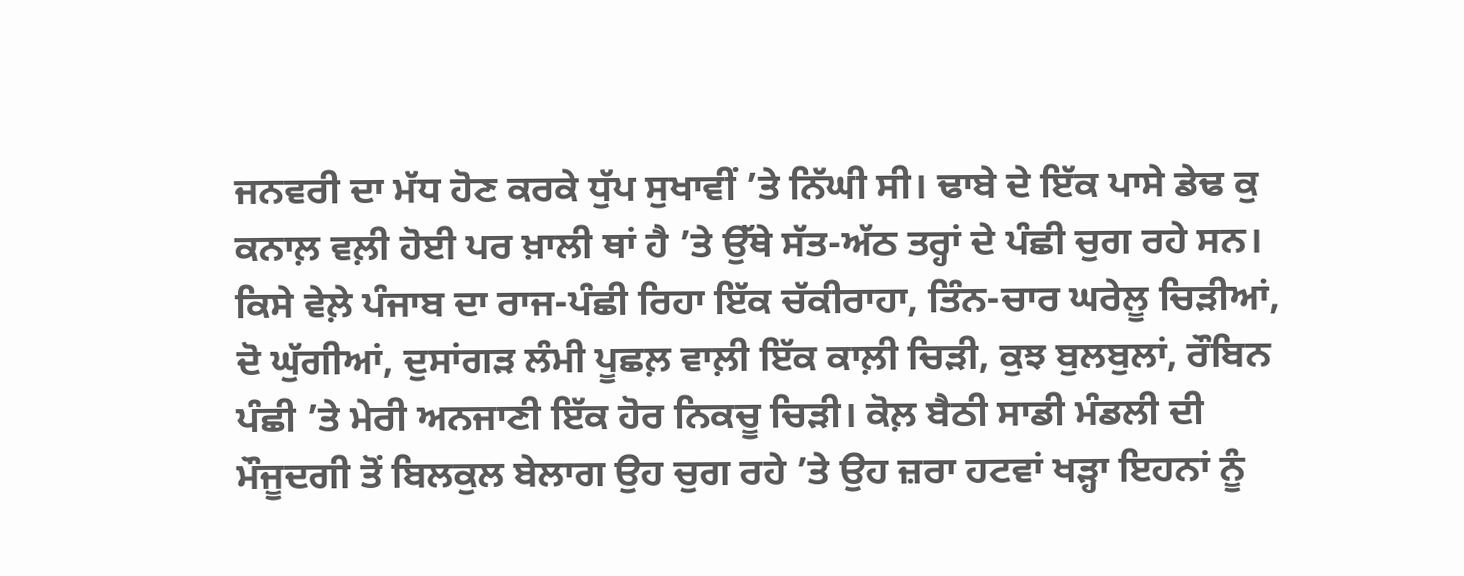ਜਨਵਰੀ ਦਾ ਮੱਧ ਹੋਣ ਕਰਕੇ ਧੁੱਪ ਸੁਖਾਵੀਂ ’ਤੇ ਨਿੱਘੀ ਸੀ। ਢਾਬੇ ਦੇ ਇੱਕ ਪਾਸੇ ਡੇਢ ਕੁ ਕਨਾਲ਼ ਵਲ਼ੀ ਹੋਈ ਪਰ ਖ਼ਾਲੀ ਥਾਂ ਹੈ ’ਤੇ ਉੱਥੇ ਸੱਤ-ਅੱਠ ਤਰ੍ਹਾਂ ਦੇ ਪੰਛੀ ਚੁਗ ਰਹੇ ਸਨ। ਕਿਸੇ ਵੇਲ਼ੇ ਪੰਜਾਬ ਦਾ ਰਾਜ-ਪੰਛੀ ਰਿਹਾ ਇੱਕ ਚੱਕੀਰਾਹਾ, ਤਿੰਨ-ਚਾਰ ਘਰੇਲੂ ਚਿੜੀਆਂ, ਦੋ ਘੁੱਗੀਆਂ, ਦੁਸਾਂਗੜ ਲੰਮੀ ਪੂਛਲ਼ ਵਾਲ਼ੀ ਇੱਕ ਕਾਲ਼ੀ ਚਿੜੀ, ਕੁਝ ਬੁਲਬੁਲਾਂ, ਰੌਬਿਨ ਪੰਛੀ ’ਤੇ ਮੇਰੀ ਅਨਜਾਣੀ ਇੱਕ ਹੋਰ ਨਿਕਚੂ ਚਿੜੀ। ਕੋਲ਼ ਬੈਠੀ ਸਾਡੀ ਮੰਡਲੀ ਦੀ ਮੌਜੂਦਗੀ ਤੋਂ ਬਿਲਕੁਲ ਬੇਲਾਗ ਉਹ ਚੁਗ ਰਹੇ ’ਤੇ ਉਹ ਜ਼ਰਾ ਹਟਵਾਂ ਖੜ੍ਹਾ ਇਹਨਾਂ ਨੂੰ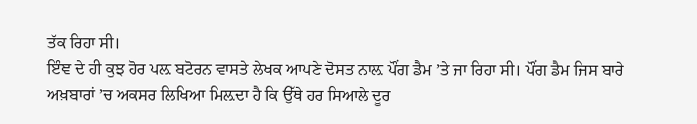ਤੱਕ ਰਿਹਾ ਸੀ।
ਇੰਞ ਦੇ ਹੀ ਕੁਝ ਹੋਰ ਪਲ਼ ਬਟੋਰਨ ਵਾਸਤੇ ਲੇਖਕ ਆਪਣੇ ਦੋਸਤ ਨਾਲ਼ ਪੌਂਗ ਡੈਮ ’ਤੇ ਜਾ ਰਿਹਾ ਸੀ। ਪੌਂਗ ਡੈਮ ਜਿਸ ਬਾਰੇ ਅਖ਼ਬਾਰਾਂ ’ਚ ਅਕਸਰ ਲਿਖਿਆ ਮਿਲ਼ਦਾ ਹੈ ਕਿ ਉੱਥੇ ਹਰ ਸਿਆਲੇ ਦੂਰ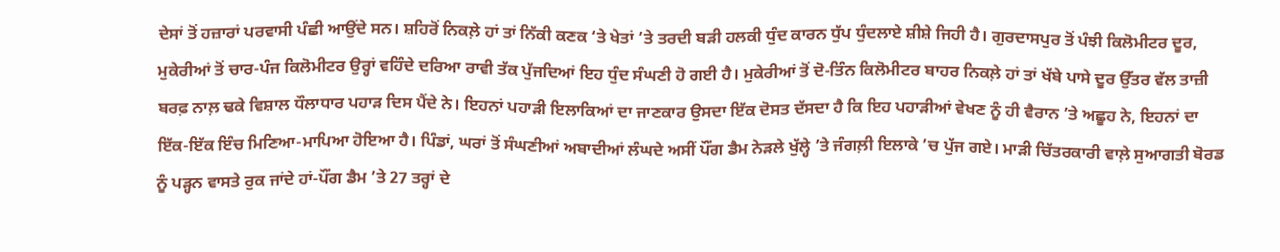ਦੇਸਾਂ ਤੋਂ ਹਜ਼ਾਰਾਂ ਪਰਵਾਸੀ ਪੰਛੀ ਆਉਂਦੇ ਸਨ। ਸ਼ਹਿਰੋਂ ਨਿਕਲ਼ੇ ਹਾਂ ਤਾਂ ਨਿੱਕੀ ਕਣਕ ‘ਤੇ ਖੇਤਾਂ ’ਤੇ ਤਰਦੀ ਬੜੀ ਹਲਕੀ ਧੁੰਦ ਕਾਰਨ ਧੁੱਪ ਧੁੰਦਲਾਏ ਸ਼ੀਸ਼ੇ ਜਿਹੀ ਹੈ। ਗੁਰਦਾਸਪੁਰ ਤੋਂ ਪੰਝੀ ਕਿਲੋਮੀਟਰ ਦੂਰ, ਮੁਕੇਰੀਆਂ ਤੋਂ ਚਾਰ-ਪੰਜ ਕਿਲੋਮੀਟਰ ਉਰ੍ਹਾਂ ਵਹਿੰਦੇ ਦਰਿਆ ਰਾਵੀ ਤੱਕ ਪੁੱਜਦਿਆਂ ਇਹ ਧੁੰਦ ਸੰਘਣੀ ਹੋ ਗਈ ਹੈ। ਮੁਕੇਰੀਆਂ ਤੋਂ ਦੋ-ਤਿੰਨ ਕਿਲੋਮੀਟਰ ਬਾਹਰ ਨਿਕਲ਼ੇ ਹਾਂ ਤਾਂ ਖੱਬੇ ਪਾਸੇ ਦੂਰ ਉੱਤਰ ਵੱਲ ਤਾਜ਼ੀ ਬਰਫ਼ ਨਾਲ਼ ਢਕੇ ਵਿਸ਼ਾਲ ਧੌਲਾਧਾਰ ਪਹਾੜ ਦਿਸ ਪੈਂਦੇ ਨੇ। ਇਹਨਾਂ ਪਹਾੜੀ ਇਲਾਕਿਆਂ ਦਾ ਜਾਣਕਾਰ ਉਸਦਾ ਇੱਕ ਦੋਸਤ ਦੱਸਦਾ ਹੈ ਕਿ ਇਹ ਪਹਾੜੀਆਂ ਵੇਖਣ ਨੂੰ ਹੀ ਵੈਰਾਨ ’ਤੇ ਅਛੂਹ ਨੇ, ਇਹਨਾਂ ਦਾ ਇੱਕ-ਇੱਕ ਇੰਚ ਮਿਣਿਆ-ਮਾਪਿਆ ਹੋਇਆ ਹੈ। ਪਿੰਡਾਂ, ਘਰਾਂ ਤੋਂ ਸੰਘਣੀਆਂ ਅਬਾਦੀਆਂ ਲੰਘਦੇ ਅਸੀਂ ਪੌਂਗ ਡੈਮ ਨੇੜਲੇ ਖੁੱਲ੍ਹੇ ’ਤੇ ਜੰਗਲ਼ੀ ਇਲਾਕੇ ’ਚ ਪੁੱਜ ਗਏ। ਮਾੜੀ ਚਿੱਤਰਕਾਰੀ ਵਾਲ਼ੇ ਸੁਆਗਤੀ ਬੋਰਡ ਨੂੰ ਪੜ੍ਹਨ ਵਾਸਤੇ ਰੁਕ ਜਾਂਦੇ ਹਾਂ-ਪੌਂਗ ਡੈਮ ’ਤੇ 27 ਤਰ੍ਹਾਂ ਦੇ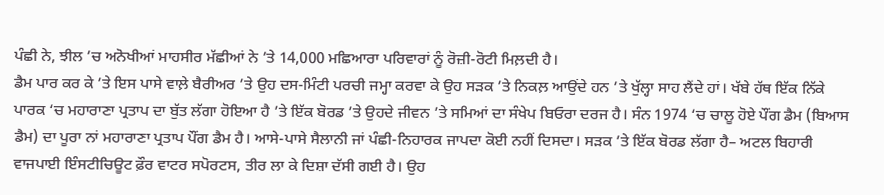ਪੰਛੀ ਨੇ, ਝੀਲ ’ਚ ਅਨੋਖੀਆਂ ਮਾਹਸੀਰ ਮੱਛੀਆਂ ਨੇ ’ਤੇ 14,000 ਮਛਿਆਰਾ ਪਰਿਵਾਰਾਂ ਨੂੰ ਰੋਜ਼ੀ-ਰੋਟੀ ਮਿਲ਼ਦੀ ਹੈ।
ਡੈਮ ਪਾਰ ਕਰ ਕੇ ’ਤੇ ਇਸ ਪਾਸੇ ਵਾਲ਼ੇ ਬੈਰੀਅਰ ’ਤੇ ਉਹ ਦਸ-ਮਿੰਟੀ ਪਰਚੀ ਜਮ੍ਹਾ ਕਰਵਾ ਕੇ ਉਹ ਸੜਕ ’ਤੇ ਨਿਕਲ਼ ਆਉਂਦੇ ਹਨ ’ਤੇ ਖੁੱਲ੍ਹਾ ਸਾਹ ਲੈਂਦੇ ਹਾਂ। ਖੱਬੇ ਹੱਥ ਇੱਕ ਨਿੱਕੇ ਪਾਰਕ ‘ਚ ਮਹਾਰਾਣਾ ਪ੍ਰਤਾਪ ਦਾ ਬੁੱਤ ਲੱਗਾ ਹੋਇਆ ਹੈ ’ਤੇ ਇੱਕ ਬੋਰਡ ’ਤੇ ਉਹਦੇ ਜੀਵਨ ’ਤੇ ਸਮਿਆਂ ਦਾ ਸੰਖੇਪ ਬਿਓਰਾ ਦਰਜ ਹੈ। ਸੰਨ 1974 ‘ਚ ਚਾਲੂ ਹੋਏ ਪੌਂਗ ਡੈਮ (ਬਿਆਸ ਡੈਮ) ਦਾ ਪੂਰਾ ਨਾਂ ਮਹਾਰਾਣਾ ਪ੍ਰਤਾਪ ਪੌਂਗ ਡੈਮ ਹੈ। ਆਸੇ-ਪਾਸੇ ਸੈਲਾਨੀ ਜਾਂ ਪੰਛੀ-ਨਿਹਾਰਕ ਜਾਪਦਾ ਕੋਈ ਨਹੀਂ ਦਿਸਦਾ। ਸੜਕ ’ਤੇ ਇੱਕ ਬੋਰਡ ਲੱਗਾ ਹੈ– ਅਟਲ ਬਿਹਾਰੀ ਵਾਜਪਾਈ ਇੰਸਟੀਚਿਊਟ ਫ਼ੌਰ ਵਾਟਰ ਸਪੋਰਟਸ, ਤੀਰ ਲਾ ਕੇ ਦਿਸ਼ਾ ਦੱਸੀ ਗਈ ਹੈ। ਉਹ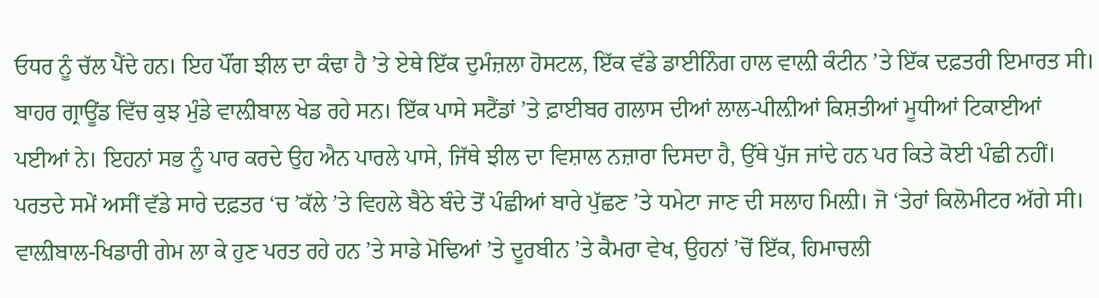ਓਧਰ ਨੂੰ ਚੱਲ ਪੈਂਦੇ ਹਨ। ਇਹ ਪੌਂਗ ਝੀਲ ਦਾ ਕੰਢਾ ਹੈ ’ਤੇ ਏਥੇ ਇੱਕ ਦੁਮੰਜ਼ਲਾ ਹੋਸਟਲ, ਇੱਕ ਵੱਡੇ ਡਾਈਨਿੰਗ ਹਾਲ ਵਾਲ਼ੀ ਕੰਟੀਨ ’ਤੇ ਇੱਕ ਦਫ਼ਤਰੀ ਇਮਾਰਤ ਸੀ। ਬਾਹਰ ਗ੍ਰਾਊਂਡ ਵਿੱਚ ਕੁਝ ਮੁੰਡੇ ਵਾਲ਼ੀਬਾਲ ਖੇਡ ਰਹੇ ਸਨ। ਇੱਕ ਪਾਸੇ ਸਟੈਂਡਾਂ ’ਤੇ ਫ਼ਾਈਬਰ ਗਲਾਸ ਦੀਆਂ ਲਾਲ-ਪੀਲ਼ੀਆਂ ਕਿਸ਼ਤੀਆਂ ਮੂਧੀਆਂ ਟਿਕਾਈਆਂ ਪਈਆਂ ਨੇ। ਇਹਨਾਂ ਸਭ ਨੂੰ ਪਾਰ ਕਰਦੇ ਉਹ ਐਨ ਪਾਰਲੇ ਪਾਸੇ, ਜਿੱਥੇ ਝੀਲ ਦਾ ਵਿਸ਼ਾਲ ਨਜ਼ਾਰਾ ਦਿਸਦਾ ਹੈ, ਉੱਥੇ ਪੁੱਜ ਜਾਂਦੇ ਹਨ ਪਰ ਕਿਤੇ ਕੋਈ ਪੰਛੀ ਨਹੀਂ।
ਪਰਤਦੇ ਸਮੇਂ ਅਸੀਂ ਵੱਡੇ ਸਾਰੇ ਦਫ਼ਤਰ ‘ਚ ’ਕੱਲੇ ’ਤੇ ਵਿਹਲੇ ਬੈਠੇ ਬੰਦੇ ਤੋਂ ਪੰਛੀਆਂ ਬਾਰੇ ਪੁੱਛਣ ’ਤੇ ਧਮੇਟਾ ਜਾਣ ਦੀ ਸਲਾਹ ਮਿਲ਼ੀ। ਜੋ ‘ਤੇਰਾਂ ਕਿਲੋਮੀਟਰ ਅੱਗੇ ਸੀ। ਵਾਲ਼ੀਬਾਲ-ਖਿਡਾਰੀ ਗੇਮ ਲਾ ਕੇ ਹੁਣ ਪਰਤ ਰਹੇ ਹਨ ’ਤੇ ਸਾਡੇ ਮੋਢਿਆਂ ’ਤੇ ਦੂਰਬੀਨ ’ਤੇ ਕੈਮਰਾ ਵੇਖ, ਉਹਨਾਂ ’ਚੋਂ ਇੱਕ, ਹਿਮਾਚਲੀ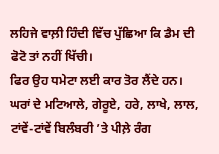ਲਹਿਜੇ ਵਾਲ਼ੀ ਹਿੰਦੀ ਵਿੱਚ ਪੁੱਛਿਆ ਕਿ ਡੈਮ ਦੀ ਫੋਟੋ ਤਾਂ ਨਹੀਂ ਖਿੱਚੀ।
ਫਿਰ ਉਹ ਧਮੇਟਾ ਲਈ ਕਾਰ ਤੋਰ ਲੈਂਦੇ ਹਨ। ਘਰਾਂ ਦੇ ਮਟਿਆਲੇ, ਗੇਰੂਏ, ਹਰੇ, ਲਾਖੇ, ਲਾਲ, ਟਾਂਵੇਂ-ਟਾਂਵੇਂ ਬਿਲੰਬਰੀ ’ਤੇ ਪੀਲ਼ੇ ਰੰਗ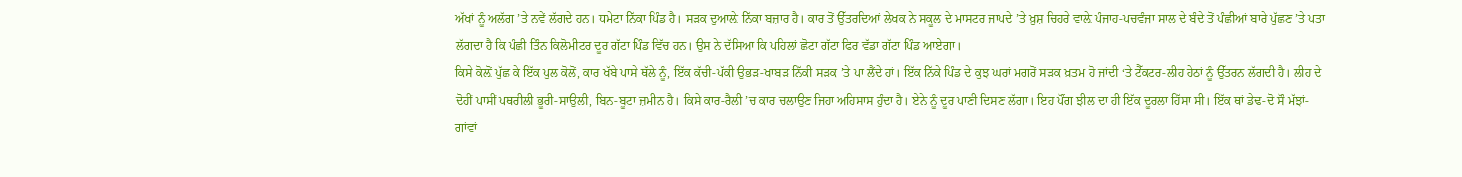ਅੱਖਾਂ ਨੂੰ ਅਲੱਗ ’ਤੇ ਨਵੇਂ ਲੱਗਦੇ ਹਨ। ਧਮੇਟਾ ਨਿੱਕਾ ਪਿੰਡ ਹੈ। ਸੜਕ ਦੁਆਲ਼ੇ ਨਿੱਕਾ ਬਜ਼ਾਰ ਹੈ। ਕਾਰ ਤੋਂ ਉੱਤਰਦਿਆਂ ਲੇਖਕ ਨੇ ਸਕੂਲ ਦੇ ਮਾਸਟਰ ਜਾਪਦੇ ’ਤੇ ਖ਼ੁਸ਼ ਚਿਹਰੇ ਵਾਲ਼ੇ ਪੰਜਾਹ-ਪਚਵੰਜਾ ਸਾਲ ਦੇ ਬੰਦੇ ਤੋਂ ਪੰਛੀਆਂ ਬਾਰੇ ਪੁੱਛਣ ’ਤੇ ਪਤਾ ਲੱਗਦਾ ਹੈ ਕਿ ਪੰਛੀ ਤਿੰਨ ਕਿਲੋਮੀਟਰ ਦੂਰ ਗੱਟਾ ਪਿੰਡ ਵਿੱਚ ਹਨ। ਉਸ ਨੇ ਦੱਸਿਆ ਕਿ ਪਹਿਲਾਂ ਛੋਟਾ ਗੱਟਾ ਫਿਰ ਵੱਡਾ ਗੱਟਾ ਪਿੰਡ ਆਏਗਾ।
ਕਿਸੇ ਕੋਲ਼ੋਂ ਪੁੱਛ ਕੇ ਇੱਕ ਪੁਲ ਕੋਲੋਂ, ਕਾਰ ਖੱਬੇ ਪਾਸੇ ਥੱਲੇ ਨੂੰ, ਇੱਕ ਕੱਚੀ-ਪੱਕੀ ਉਭੜ-ਖਾਬੜ ਨਿੱਕੀ ਸੜਕ ’ਤੇ ਪਾ ਲੈਂਦੇ ਹਾਂ। ਇੱਕ ਨਿੱਕੇ ਪਿੰਡ ਦੇ ਕੁਝ ਘਰਾਂ ਮਗਰੋਂ ਸੜਕ ਖ਼ਤਮ ਹੋ ਜਾਂਦੀ ‘ਤੇ ਟੈੱਕਟਰ-ਲੀਹ ਹੇਠਾਂ ਨੂੰ ਉੱਤਰਨ ਲੱਗਦੀ ਹੈ। ਲੀਹ ਦੇ ਦੋਹੀਂ ਪਾਸੀਂ ਪਥਰੀਲੀ ਭੂਰੀ-ਸਾਉਲੀ, ਬਿਨ-ਬੂਟਾ ਜ਼ਮੀਨ ਹੈ। ਕਿਸੇ ਕਾਰ-ਰੈਲੀ ’ਚ ਕਾਰ ਚਲਾਉਣ ਜਿਹਾ ਅਹਿਸਾਸ ਹੁੰਦਾ ਹੈ। ਏਨੇ ਨੂੰ ਦੂਰ ਪਾਣੀ ਦਿਸਣ ਲੱਗਾ। ਇਹ ਪੌਂਗ ਝੀਲ ਦਾ ਹੀ ਇੱਕ ਦੂਰਲਾ ਹਿੱਸਾ ਸੀ। ਇੱਕ ਥਾਂ ਡੇਢ-ਦੋ ਸੌ ਮੱਝਾਂ-ਗਾਂਵਾਂ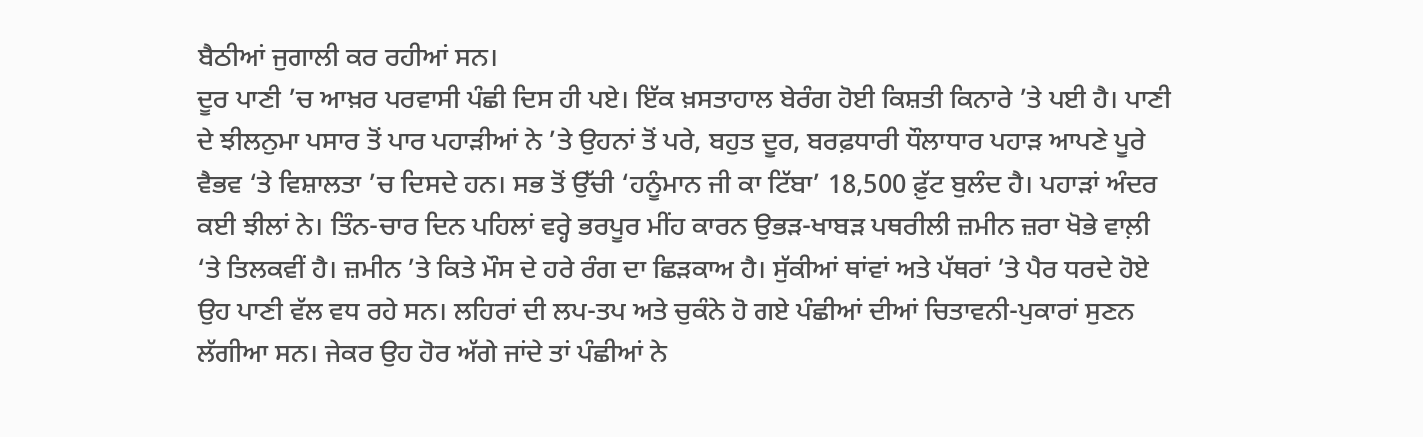ਬੈਠੀਆਂ ਜੁਗਾਲੀ ਕਰ ਰਹੀਆਂ ਸਨ।
ਦੂਰ ਪਾਣੀ ’ਚ ਆਖ਼ਰ ਪਰਵਾਸੀ ਪੰਛੀ ਦਿਸ ਹੀ ਪਏ। ਇੱਕ ਖ਼ਸਤਾਹਾਲ ਬੇਰੰਗ ਹੋਈ ਕਿਸ਼ਤੀ ਕਿਨਾਰੇ ’ਤੇ ਪਈ ਹੈ। ਪਾਣੀ ਦੇ ਝੀਲਨੁਮਾ ਪਸਾਰ ਤੋਂ ਪਾਰ ਪਹਾੜੀਆਂ ਨੇ ’ਤੇ ਉਹਨਾਂ ਤੋਂ ਪਰੇ, ਬਹੁਤ ਦੂਰ, ਬਰਫ਼ਧਾਰੀ ਧੌਲਾਧਾਰ ਪਹਾੜ ਆਪਣੇ ਪੂਰੇ ਵੈਭਵ ‘ਤੇ ਵਿਸ਼ਾਲਤਾ ’ਚ ਦਿਸਦੇ ਹਨ। ਸਭ ਤੋਂ ਉੱਚੀ ‘ਹਨੂੰਮਾਨ ਜੀ ਕਾ ਟਿੱਬਾ’ 18,500 ਫ਼ੁੱਟ ਬੁਲੰਦ ਹੈ। ਪਹਾੜਾਂ ਅੰਦਰ ਕਈ ਝੀਲਾਂ ਨੇ। ਤਿੰਨ-ਚਾਰ ਦਿਨ ਪਹਿਲਾਂ ਵਰ੍ਹੇ ਭਰਪੂਰ ਮੀਂਹ ਕਾਰਨ ਉਭੜ-ਖਾਬੜ ਪਥਰੀਲੀ ਜ਼ਮੀਨ ਜ਼ਰਾ ਖੋਭੇ ਵਾਲ਼ੀ ‘ਤੇ ਤਿਲਕਵੀਂ ਹੈ। ਜ਼ਮੀਨ ’ਤੇ ਕਿਤੇ ਮੌਸ ਦੇ ਹਰੇ ਰੰਗ ਦਾ ਛਿੜਕਾਅ ਹੈ। ਸੁੱਕੀਆਂ ਥਾਂਵਾਂ ਅਤੇ ਪੱਥਰਾਂ ’ਤੇ ਪੈਰ ਧਰਦੇ ਹੋਏ ਉਹ ਪਾਣੀ ਵੱਲ ਵਧ ਰਹੇ ਸਨ। ਲਹਿਰਾਂ ਦੀ ਲਪ-ਤਪ ਅਤੇ ਚੁਕੰਨੇ ਹੋ ਗਏ ਪੰਛੀਆਂ ਦੀਆਂ ਚਿਤਾਵਨੀ-ਪੁਕਾਰਾਂ ਸੁਣਨ ਲੱਗੀਆ ਸਨ। ਜੇਕਰ ਉਹ ਹੋਰ ਅੱਗੇ ਜਾਂਦੇ ਤਾਂ ਪੰਛੀਆਂ ਨੇ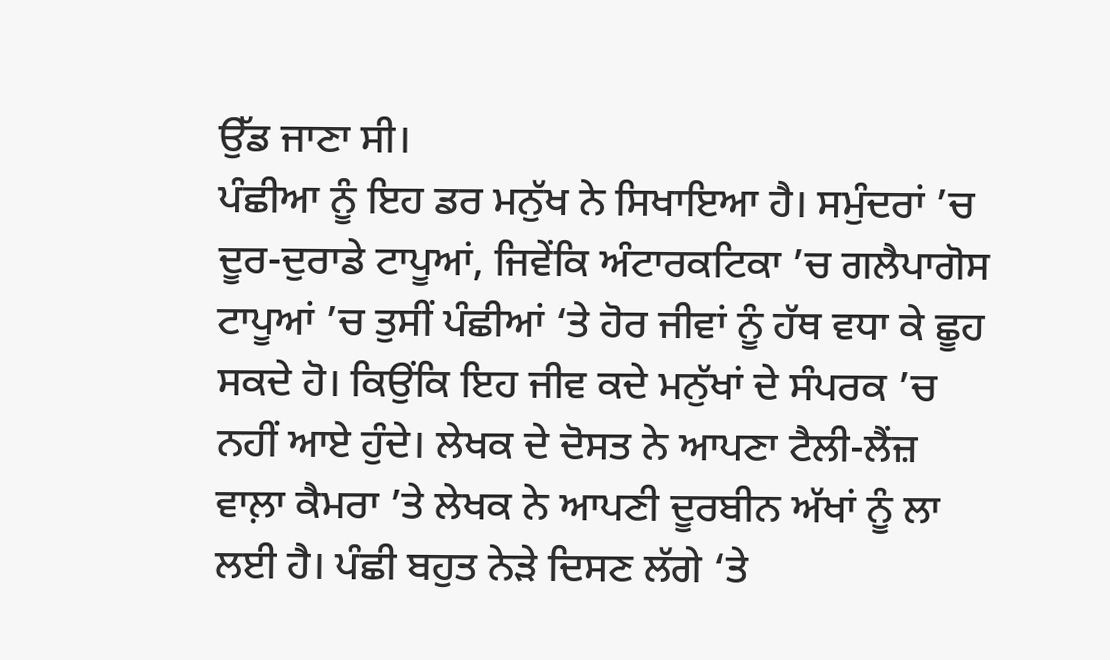ਉੱਡ ਜਾਣਾ ਸੀ।
ਪੰਛੀਆ ਨੂੰ ਇਹ ਡਰ ਮਨੁੱਖ ਨੇ ਸਿਖਾਇਆ ਹੈ। ਸਮੁੰਦਰਾਂ ’ਚ ਦੂਰ-ਦੁਰਾਡੇ ਟਾਪੂਆਂ, ਜਿਵੇਂਕਿ ਅੰਟਾਰਕਟਿਕਾ ’ਚ ਗਲੈਪਾਗੋਸ ਟਾਪੂਆਂ ’ਚ ਤੁਸੀਂ ਪੰਛੀਆਂ ‘ਤੇ ਹੋਰ ਜੀਵਾਂ ਨੂੰ ਹੱਥ ਵਧਾ ਕੇ ਛੂਹ ਸਕਦੇ ਹੋ। ਕਿਉਂਕਿ ਇਹ ਜੀਵ ਕਦੇ ਮਨੁੱਖਾਂ ਦੇ ਸੰਪਰਕ ’ਚ ਨਹੀਂ ਆਏ ਹੁੰਦੇ। ਲੇਖਕ ਦੇ ਦੋਸਤ ਨੇ ਆਪਣਾ ਟੈਲੀ-ਲੈਂਜ਼ ਵਾਲ਼ਾ ਕੈਮਰਾ ’ਤੇ ਲੇਖਕ ਨੇ ਆਪਣੀ ਦੂਰਬੀਨ ਅੱਖਾਂ ਨੂੰ ਲਾ ਲਈ ਹੈ। ਪੰਛੀ ਬਹੁਤ ਨੇੜੇ ਦਿਸਣ ਲੱਗੇ ‘ਤੇ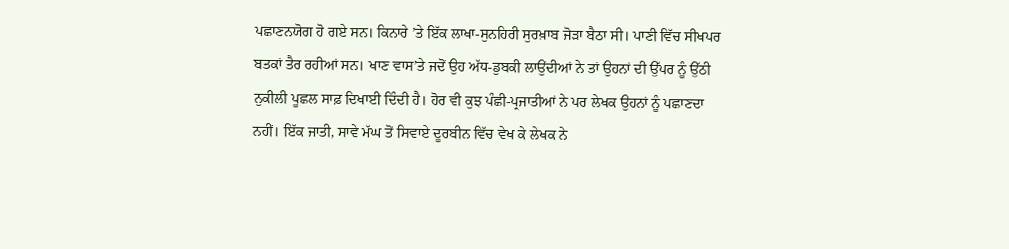ਪਛਾਣਨਯੋਗ ਹੋ ਗਏ ਸਨ। ਕਿਨਾਰੇ ’ਤੇ ਇੱਕ ਲਾਖਾ-ਸੁਨਹਿਰੀ ਸੁਰਖ਼ਾਬ ਜੋੜਾ ਬੈਠਾ ਸੀ। ਪਾਣੀ ਵਿੱਚ ਸੀਖਪਰ ਬਤਕਾਂ ਤੈਰ ਰਹੀਆਂ ਸਨ। ਖਾਣ ਵਾਸ’ਤੇ ਜਦੋਂ ਉਹ ਅੱਧ-ਡੁਬਕੀ ਲਾਉਂਦੀਆਂ ਨੇ ਤਾਂ ਉਹਨਾਂ ਦੀ ਉੱਪਰ ਨੂੰ ਉੱਠੀ ਨੁਕੀਲੀ ਪੂਛਲ ਸਾਫ਼ ਦਿਖਾਈ ਦਿੰਦੀ ਹੈ। ਹੋਰ ਵੀ ਕੁਝ ਪੰਛੀ-ਪ੍ਰਜਾਤੀਆਂ ਨੇ ਪਰ ਲੇਖਕ ਉਹਨਾਂ ਨੂੰ ਪਛਾਣਦਾ ਨਹੀਂ। ਇੱਕ ਜਾਤੀ, ਸਾਵੇ ਮੱਘ ਤੋਂ ਸਿਵਾਏ ਦੂਰਬੀਨ ਵਿੱਚ ਵੇਖ ਕੇ ਲੇਖਕ ਨੇ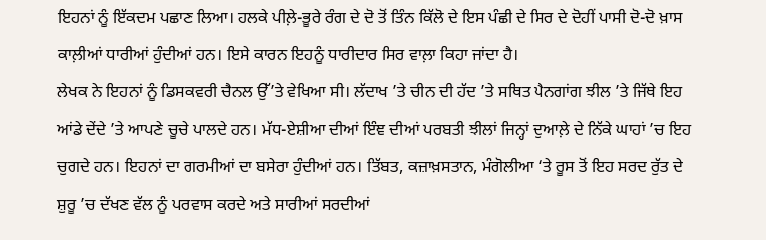ਇਹਨਾਂ ਨੂੰ ਇੱਕਦਮ ਪਛਾਣ ਲਿਆ। ਹਲਕੇ ਪੀਲ਼ੇ-ਭੂਰੇ ਰੰਗ ਦੇ ਦੋ ਤੋਂ ਤਿੰਨ ਕਿੱਲੋ ਦੇ ਇਸ ਪੰਛੀ ਦੇ ਸਿਰ ਦੇ ਦੋਹੀਂ ਪਾਸੀ ਦੋ-ਦੋ ਖ਼ਾਸ ਕਾਲ਼ੀਆਂ ਧਾਰੀਆਂ ਹੁੰਦੀਆਂ ਹਨ। ਇਸੇ ਕਾਰਨ ਇਹਨੂੰ ਧਾਰੀਦਾਰ ਸਿਰ ਵਾਲ਼ਾ ਕਿਹਾ ਜਾਂਦਾ ਹੈ।
ਲੇਖਕ ਨੇ ਇਹਨਾਂ ਨੂੰ ਡਿਸਕਵਰੀ ਚੈਨਲ ਉੱ’ਤੇ ਵੇਖਿਆ ਸੀ। ਲੱਦਾਖ ’ਤੇ ਚੀਨ ਦੀ ਹੱਦ ’ਤੇ ਸਥਿਤ ਪੈਨਗਾਂਗ ਝੀਲ ’ਤੇ ਜਿੱਥੇ ਇਹ ਆਂਡੇ ਦੇਂਦੇ ’ਤੇ ਆਪਣੇ ਚੂਚੇ ਪਾਲਦੇ ਹਨ। ਮੱਧ-ਏਸ਼ੀਆ ਦੀਆਂ ਇੰਞ ਦੀਆਂ ਪਰਬਤੀ ਝੀਲਾਂ ਜਿਨ੍ਹਾਂ ਦੁਆਲ਼ੇ ਦੇ ਨਿੱਕੇ ਘਾਹਾਂ ’ਚ ਇਹ ਚੁਗਦੇ ਹਨ। ਇਹਨਾਂ ਦਾ ਗਰਮੀਆਂ ਦਾ ਬਸੇਰਾ ਹੁੰਦੀਆਂ ਹਨ। ਤਿੱਬਤ, ਕਜ਼ਾਖ਼ਸਤਾਨ, ਮੰਗੋਲੀਆ ‘ਤੇ ਰੂਸ ਤੋਂ ਇਹ ਸਰਦ ਰੁੱਤ ਦੇ ਸ਼ੁਰੂ ’ਚ ਦੱਖਣ ਵੱਲ ਨੂੰ ਪਰਵਾਸ ਕਰਦੇ ਅਤੇ ਸਾਰੀਆਂ ਸਰਦੀਆਂ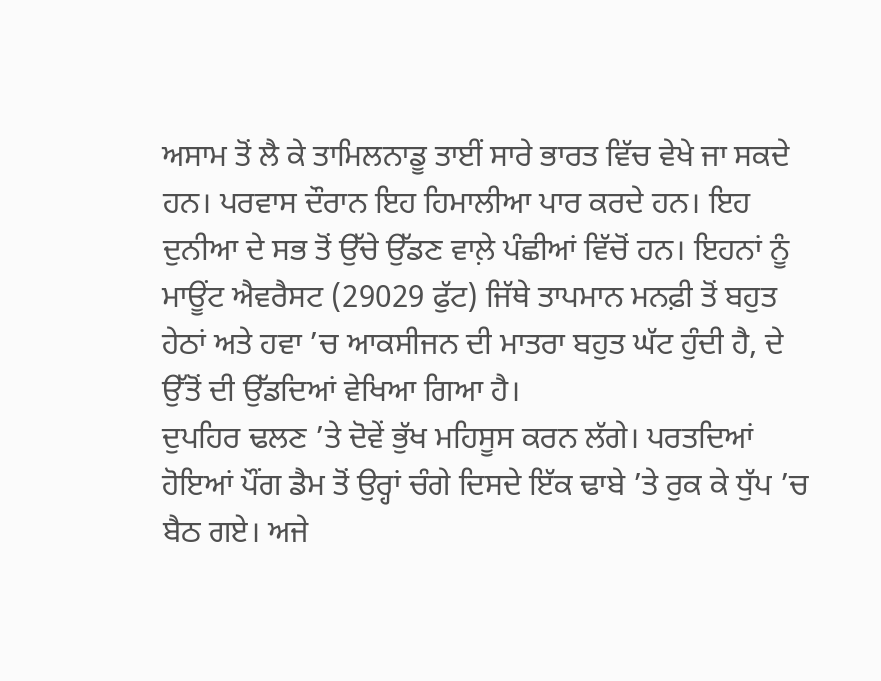ਅਸਾਮ ਤੋਂ ਲੈ ਕੇ ਤਾਮਿਲਨਾਡੂ ਤਾਈਂ ਸਾਰੇ ਭਾਰਤ ਵਿੱਚ ਵੇਖੇ ਜਾ ਸਕਦੇ ਹਨ। ਪਰਵਾਸ ਦੌਰਾਨ ਇਹ ਹਿਮਾਲੀਆ ਪਾਰ ਕਰਦੇ ਹਨ। ਇਹ ਦੁਨੀਆ ਦੇ ਸਭ ਤੋਂ ਉੱਚੇ ਉੱਡਣ ਵਾਲ਼ੇ ਪੰਛੀਆਂ ਵਿੱਚੋਂ ਹਨ। ਇਹਨਾਂ ਨੂੰ ਮਾਊਂਟ ਐਵਰੈਸਟ (29029 ਫੁੱਟ) ਜਿੱਥੇ ਤਾਪਮਾਨ ਮਨਫ਼ੀ ਤੋਂ ਬਹੁਤ ਹੇਠਾਂ ਅਤੇ ਹਵਾ ’ਚ ਆਕਸੀਜਨ ਦੀ ਮਾਤਰਾ ਬਹੁਤ ਘੱਟ ਹੁੰਦੀ ਹੈ, ਦੇ ਉੱਤੋਂ ਦੀ ਉੱਡਦਿਆਂ ਵੇਖਿਆ ਗਿਆ ਹੈ।
ਦੁਪਹਿਰ ਢਲਣ ’ਤੇ ਦੋਵੇਂ ਭੁੱਖ ਮਹਿਸੂਸ ਕਰਨ ਲੱਗੇ। ਪਰਤਦਿਆਂ ਹੋਇਆਂ ਪੌਂਗ ਡੈਮ ਤੋਂ ਉਰ੍ਹਾਂ ਚੰਗੇ ਦਿਸਦੇ ਇੱਕ ਢਾਬੇ ’ਤੇ ਰੁਕ ਕੇ ਧੁੱਪ ’ਚ ਬੈਠ ਗਏ। ਅਜੇ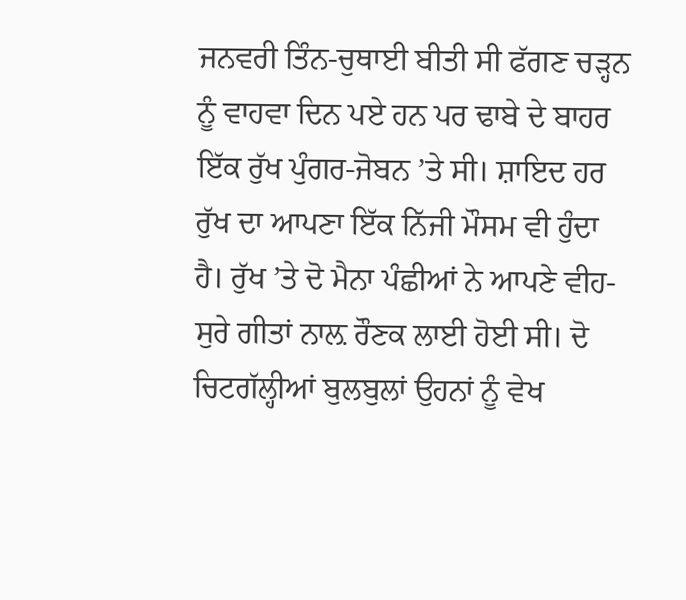ਜਨਵਰੀ ਤਿੰਨ-ਚੁਥਾਈ ਬੀਤੀ ਸੀ ਫੱਗਣ ਚੜ੍ਹਨ ਨੂੰ ਵਾਹਵਾ ਦਿਨ ਪਏ ਹਨ ਪਰ ਢਾਬੇ ਦੇ ਬਾਹਰ ਇੱਕ ਰੁੱਖ ਪੁੰਗਰ-ਜੋਬਨ ’ਤੇ ਸੀ। ਸ਼ਾਇਦ ਹਰ ਰੁੱਖ ਦਾ ਆਪਣਾ ਇੱਕ ਨਿੱਜੀ ਮੌਸਮ ਵੀ ਹੁੰਦਾ ਹੈ। ਰੁੱਖ ’ਤੇ ਦੋ ਮੈਨਾ ਪੰਛੀਆਂ ਨੇ ਆਪਣੇ ਵੀਹ-ਸੁਰੇ ਗੀਤਾਂ ਨਾਲ਼ ਰੌਣਕ ਲਾਈ ਹੋਈ ਸੀ। ਦੋ ਚਿਟਗੱਲ੍ਹੀਆਂ ਬੁਲਬੁਲਾਂ ਉਹਨਾਂ ਨੂੰ ਵੇਖ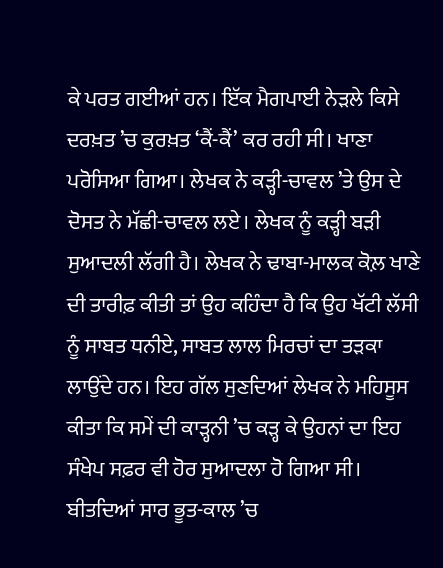ਕੇ ਪਰਤ ਗਈਆਂ ਹਨ। ਇੱਕ ਮੈਗਪਾਈ ਨੇੜਲੇ ਕਿਸੇ ਦਰਖ਼ਤ ’ਚ ਕੁਰਖ਼ਤ ‘ਕੈਂ-ਕੈਂ’ ਕਰ ਰਹੀ ਸੀ। ਖਾਣਾ ਪਰੋਸਿਆ ਗਿਆ। ਲੇਖਕ ਨੇ ਕੜ੍ਹੀ-ਚਾਵਲ ’ਤੇ ਉਸ ਦੇ ਦੋਸਤ ਨੇ ਮੱਛੀ-ਚਾਵਲ ਲਏ। ਲੇਖਕ ਨੂੰ ਕੜ੍ਹੀ ਬੜੀ ਸੁਆਦਲੀ ਲੱਗੀ ਹੈ। ਲੇਖਕ ਨੇ ਢਾਬਾ-ਮਾਲਕ ਕੋਲ਼ ਖਾਣੇ ਦੀ ਤਾਰੀਫ਼ ਕੀਤੀ ਤਾਂ ਉਹ ਕਹਿੰਦਾ ਹੈ ਕਿ ਉਹ ਖੱਟੀ ਲੱਸੀ ਨੂੰ ਸਾਬਤ ਧਨੀਏ, ਸਾਬਤ ਲਾਲ ਮਿਰਚਾਂ ਦਾ ਤੜਕਾ ਲਾਉਂਦੇ ਹਨ। ਇਹ ਗੱਲ ਸੁਣਦਿਆਂ ਲੇਖਕ ਨੇ ਮਹਿਸੂਸ ਕੀਤਾ ਕਿ ਸਮੇਂ ਦੀ ਕਾੜ੍ਹਨੀ ’ਚ ਕੜ੍ਹ ਕੇ ਉਹਨਾਂ ਦਾ ਇਹ ਸੰਖੇਪ ਸਫ਼ਰ ਵੀ ਹੋਰ ਸੁਆਦਲਾ ਹੋ ਗਿਆ ਸੀ। ਬੀਤਦਿਆਂ ਸਾਰ ਭੂਤ-ਕਾਲ ’ਚ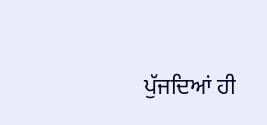ਪੁੱਜਦਿਆਂ ਹੀ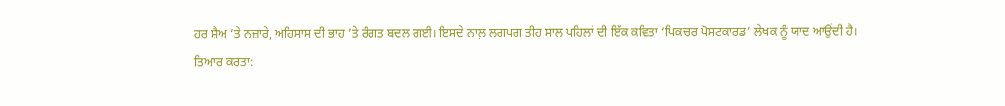ਹਰ ਸ਼ੈਅ ’ਤੇ ਨਜ਼ਾਰੇ, ਅਹਿਸਾਸ ਦੀ ਭਾਹ ’ਤੇ ਰੰਗਤ ਬਦਲ ਗਈ। ਇਸਦੇ ਨਾਲ਼ ਲਗਪਗ ਤੀਹ ਸਾਲ ਪਹਿਲਾਂ ਦੀ ਇੱਕ ਕਵਿਤਾ ‘ਪਿਕਚਰ ਪੋਸਟਕਾਰਡ’ ਲੇਖਕ ਨੂੰ ਯਾਦ ਆਉਂਦੀ ਹੈ।
ਤਿਆਰ ਕਰਤਾ: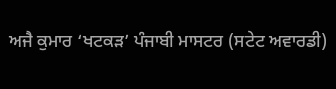ਅਜੈ ਕੁਮਾਰ ‘ਖਟਕੜ’ ਪੰਜਾਬੀ ਮਾਸਟਰ (ਸਟੇਟ ਅਵਾਰਡੀ)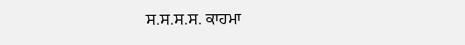ਸ.ਸ.ਸ.ਸ. ਕਾਹਮਾ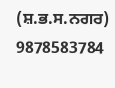(ਸ਼.ਭ.ਸ.ਨਗਰ) 9878583784